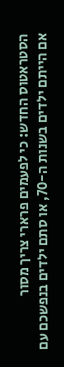הסטראטוס החדש: כי לפעמים פרארי צריך מסור
אם הייתם ילדים בשנות ה-70, או סתם ילדים בנפשכם עם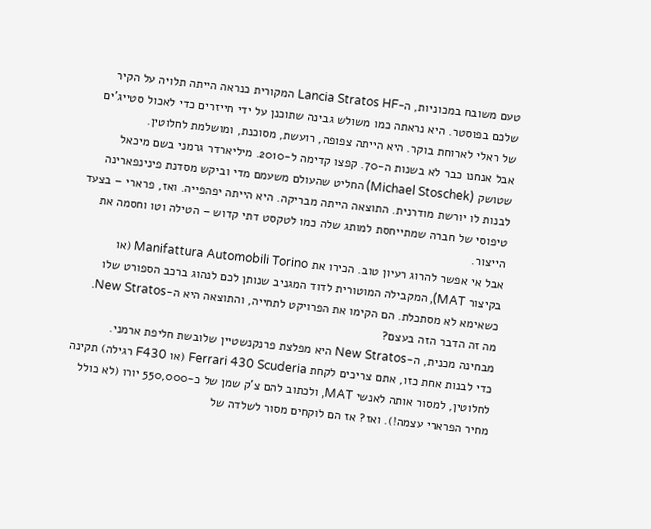טעם משובח במכוניות, ה-Lancia Stratos HF המקורית כנראה הייתה תלויה על הקיר שלכם בפוסטר. היא נראתה כמו משולש גבינה שתוכנן על ידי חייזרים כדי לאכול סטייג’ים של ראלי לארוחת בוקר. היא הייתה צפופה, רועשת, מסוכנת, ומושלמת לחלוטין.
אבל אנחנו כבר לא בשנות ה-70. קפצו קדימה ל-2010. מיליארדר גרמני בשם מיכאל שטושק (Michael Stoschek) החליט שהעולם משעמם מדי וביקש מסדנת פינינפארינה לבנות לו יורשת מודרנית. התוצאה הייתה מבריקה. היא הייתה יפהפייה. ואז, פרארי – בצעד טיפוסי של חברה שמתייחסת למותג שלה כמו לטקסט דתי קדוש – הטילה וטו וחסמה את הייצור.
אבל אי אפשר להרוג רעיון טוב. הכירו את Manifattura Automobili Torino (או בקיצור MAT), המקבילה המוטורית לדוד המגניב שנותן לכם לנהוג ברכב הספורט שלו כשאימא לא מסתכלת. הם הקימו את הפרויקט לתחייה, והתוצאה היא ה-New Stratos.
מה זה הדבר הזה בעצם?
מבחינה מכנית, ה-New Stratos היא מפלצת פרנקנשטיין שלובשת חליפת ארמני.
כדי לבנות אחת כזו, אתם צריכים לקחת Ferrari 430 Scuderia (או F430 רגילה) תקינה לחלוטין, למסור אותה לאנשי MAT, ולכתוב להם צ’ק שמן של כ-550,000 יורו (לא כולל מחיר הפרארי עצמה!). ואז? אז הם לוקחים מסור לשלדה של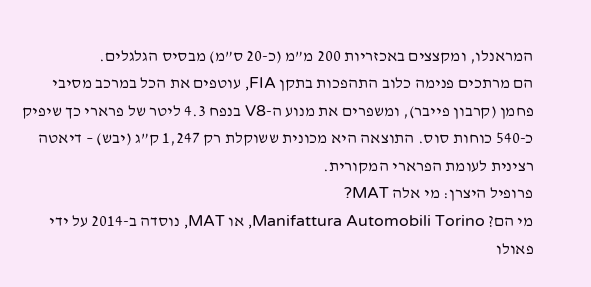המראנלו, ומקצצים באכזריות 200 מ”מ (כ-20 ס”מ) מבסיס הגלגלים.
הם מרתכים פנימה כלוב התהפכות בתקן FIA, עוטפים את הכל במרכב מסיבי פחמן (קרבון פייבר), ומשפרים את מנוע ה-V8 בנפח 4.3 ליטר של פרארי כך שיפיק כ-540 כוחות סוס. התוצאה היא מכונית ששוקלת רק 1,247 ק”ג (יבש) – דיאטה רצינית לעומת הפרארי המקורית.
פרופיל היצרן: מי אלה MAT?
מי הם? Manifattura Automobili Torino, או MAT, נוסדה ב-2014 על ידי פאולו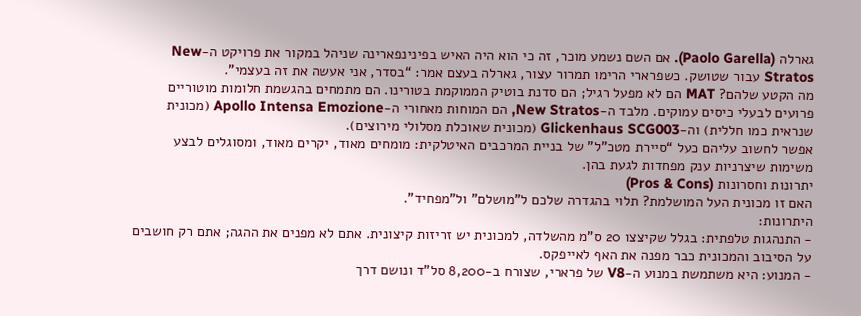גארלה (Paolo Garella). אם השם נשמע מוכר, זה כי הוא היה האיש בפינינפארינה שניהל במקור את פרויקט ה-New Stratos עבור שטושק. כשפרארי הרימו תמרור עצור, גארלה בעצם אמר: “בסדר, אני אעשה את זה בעצמי”.
מה הקטע שלהם? MAT הם לא מפעל רגיל; הם סדנת בוטיק הממוקמת בטורינו. הם מתמחים בהגשמת חלומות מוטוריים פרועים לבעלי כיסים עמוקים. מלבד ה-New Stratos, הם המוחות מאחורי ה-Apollo Intensa Emozione (מכונית שנראית כמו חללית) וה-Glickenhaus SCG003 (מכונית שאוכלת מסלולי מירוצים).
אפשר לחשוב עליהם כעל “סיירת מטכ”ל” של בניית המרכבים האיטלקית: מומחים מאוד, יקרים מאוד, ומסוגלים לבצע משימות שיצרניות ענק מפחדות לגעת בהן.
יתרונות וחסרונות (Pros & Cons)
האם זו מכונית העל המושלמת? תלוי בהגדרה שלכם ל”מושלם” ול”מפחיד”.
היתרונות:
- התנהגות טלפתית: בגלל שקיצצו 20 ס”מ מהשלדה, למכונית יש זריזות קיצונית. אתם לא מפנים את ההגה; אתם רק חושבים על הסיבוב והמכונית כבר מפנה את האף לאייפקס.
- המנוע: היא משתמשת במנוע ה-V8 של פרארי, שצורח ב-8,200 סל”ד ונושם דרך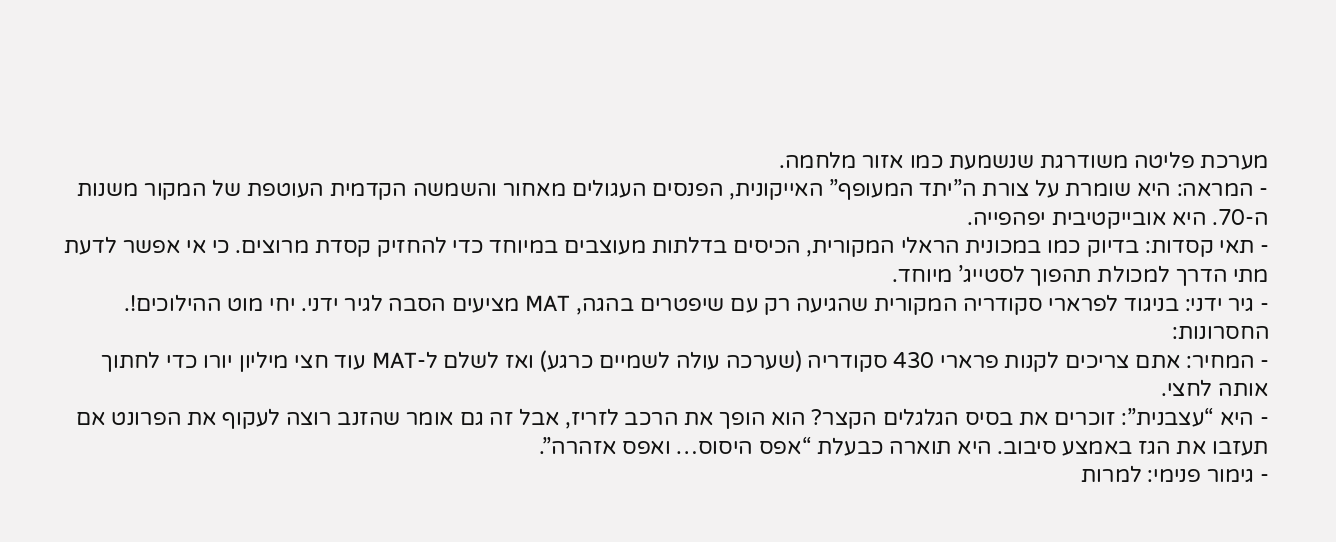מערכת פליטה משודרגת שנשמעת כמו אזור מלחמה.
- המראה: היא שומרת על צורת ה”יתד המעופף” האייקונית, הפנסים העגולים מאחור והשמשה הקדמית העוטפת של המקור משנות ה-70. היא אובייקטיבית יפהפייה.
- תאי קסדות: בדיוק כמו במכונית הראלי המקורית, הכיסים בדלתות מעוצבים במיוחד כדי להחזיק קסדת מרוצים. כי אי אפשר לדעת מתי הדרך למכולת תהפוך לסטייג’ מיוחד.
- גיר ידני: בניגוד לפרארי סקודריה המקורית שהגיעה רק עם שיפטרים בהגה, MAT מציעים הסבה לגיר ידני. יחי מוט ההילוכים!.
החסרונות:
- המחיר: אתם צריכים לקנות פרארי 430 סקודריה (שערכה עולה לשמיים כרגע) ואז לשלם ל-MAT עוד חצי מיליון יורו כדי לחתוך אותה לחצי.
- היא “עצבנית”: זוכרים את בסיס הגלגלים הקצר? הוא הופך את הרכב לזריז, אבל זה גם אומר שהזנב רוצה לעקוף את הפרונט אם תעזבו את הגז באמצע סיבוב. היא תוארה כבעלת “אפס היסוס… ואפס אזהרה”.
- גימור פנימי: למרות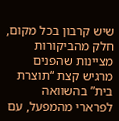שיש קרבון בכל מקום, חלק מהביקורות מציינות שהפנים מרגיש קצת “תוצרת בית” בהשוואה לפרארי מהמפעל, עם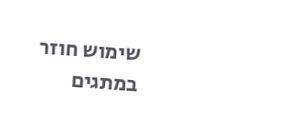שימוש חוזר במתגים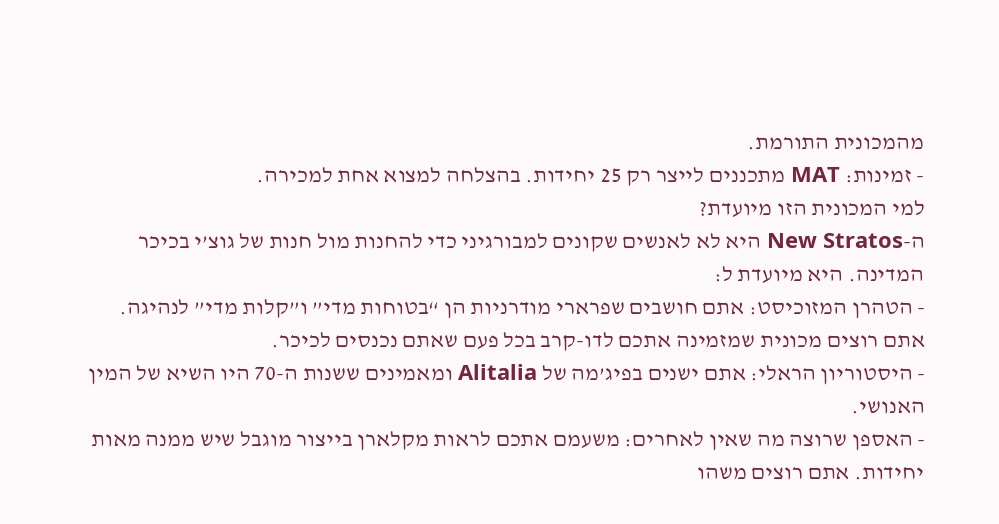מהמכונית התורמת.
- זמינות: MAT מתכננים לייצר רק 25 יחידות. בהצלחה למצוא אחת למכירה.
למי המכונית הזו מיועדת?
ה-New Stratos היא לא לאנשים שקונים למבורגיני כדי להחנות מול חנות של גוצ’י בכיכר המדינה. היא מיועדת ל:
- הטהרן המזוכיסט: אתם חושבים שפרארי מודרניות הן “בטוחות מדי” ו”קלות מדי” לנהיגה. אתם רוצים מכונית שמזמינה אתכם לדו-קרב בכל פעם שאתם נכנסים לכיכר.
- היסטוריון הראלי: אתם ישנים בפיג’מה של Alitalia ומאמינים ששנות ה-70 היו השיא של המין האנושי.
- האספן שרוצה מה שאין לאחרים: משעמם אתכם לראות מקלארן בייצור מוגבל שיש ממנה מאות יחידות. אתם רוצים משהו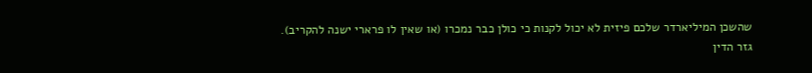שהשכן המיליארדר שלכם פיזית לא יכול לקנות כי כולן כבר נמכרו (או שאין לו פרארי ישנה להקריב).
גזר הדין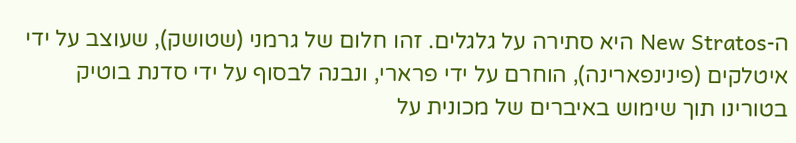ה-New Stratos היא סתירה על גלגלים. זהו חלום של גרמני (שטושק), שעוצב על ידי איטלקים (פינינפארינה), הוחרם על ידי פרארי, ונבנה לבסוף על ידי סדנת בוטיק בטורינו תוך שימוש באיברים של מכונית על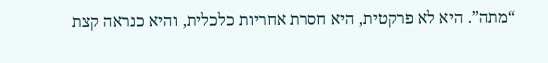“מתה”. היא לא פרקטית, היא חסרת אחריות כלכלית, והיא כנראה קצת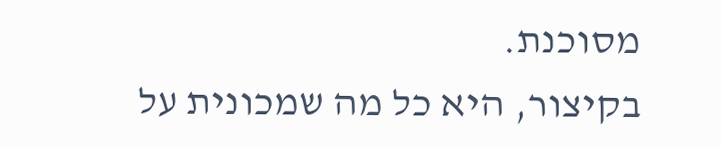מסוכנת.
בקיצור, היא כל מה שמכונית על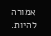אמורה להיות.